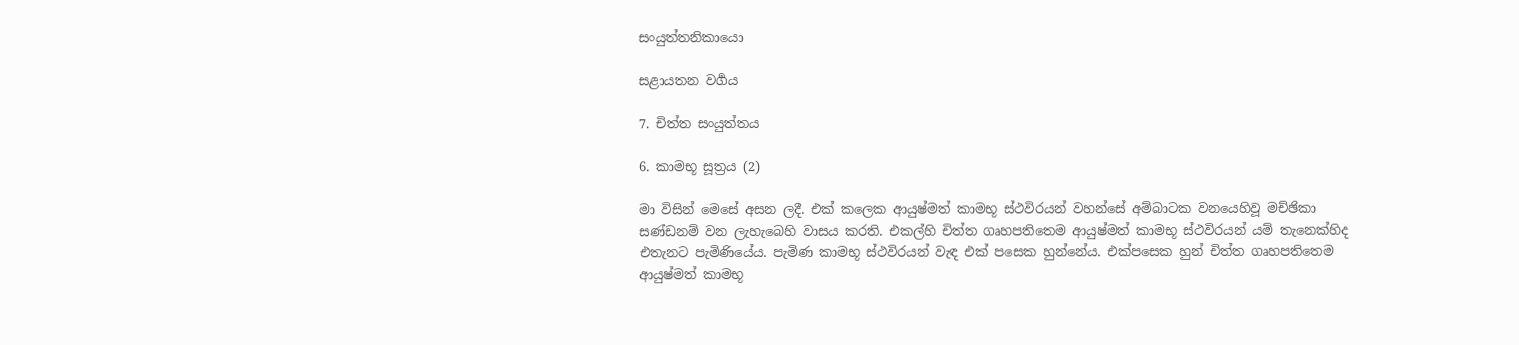සංයුත්තනිකායො

සළායතන වර්‍ගය

7. චිත්ත සංයුත්තය

6. කාමභූ සූත්‍රය (2)

මා විසින් මෙසේ අසන ලදී. එක් කලෙක ආයුෂ්මත් කාමභූ ස්ථවිරයන් වහන්සේ අම්බාටක වනයෙහිවූ මච්ඡිකා සණ්ඩනම් වන ලැහැබෙහි වාසය කරති. එකල්හි චිත්ත ගෘහපතිතෙම ආයුෂ්මත් කාමභූ ස්ථවිරයන් යම් තැනෙක්හිද එතැනට පැමිණියේය. පැමිණ කාමභූ ස්ථවිරයන් වැඳ එක් පසෙක හුන්නේය. එක්පසෙක හුන් චිත්ත ගෘහපතිතෙම ආයුෂ්මත් කාමභූ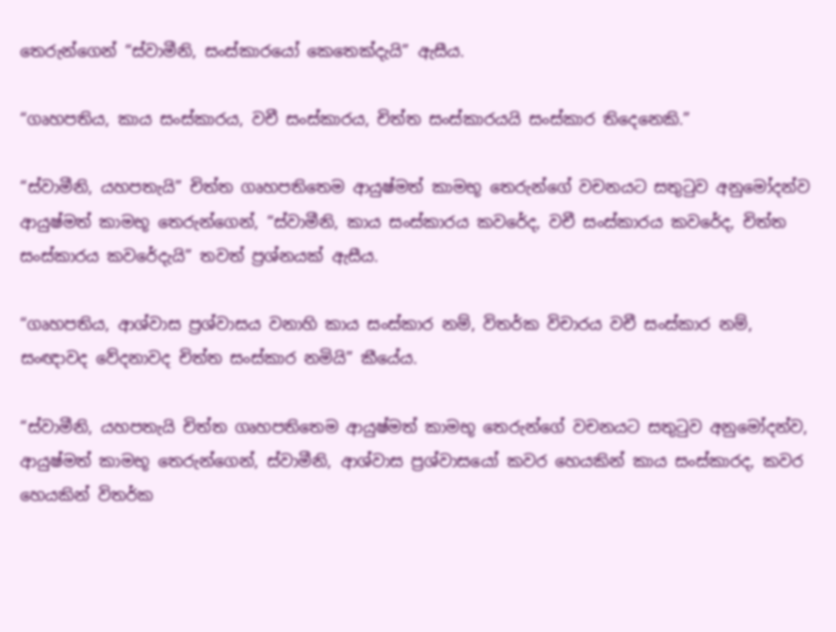තෙරුන්ගෙන් “ස්වාමීනි, සංස්කාරයෝ කෙතෙක්දැයි” ඇසීය.

“ගෘහපතිය, කාය සංස්කාරය, වචී සංස්කාරය, චිත්ත සංස්කාරයයි සංස්කාර තිදෙනෙකි.”

“ස්වාමීනි, යහපතැයි” චිත්ත ගෘහපතිතෙම ආයුෂ්මත් කාමභූ තෙරුන්ගේ වචනයට සතුටුව අනුමෝදන්ව ආයුෂ්මත් කාමභූ තෙරුන්ගෙන්, “ස්වාමීනි, කාය සංස්කාරය කවරේද, වචී සංස්කාරය කවරේද, චිත්ත සංස්කාරය කවරේදැයි” තවත් ප්‍රශ්නයක් ඇසීය.

“ගෘහපතිය, ආශ්වාස ප්‍රශ්වාසය වනාහි කාය සංස්කාර නම්, විතර්ක විචාරය වචී සංස්කාර නම්, සංඥාවද වේදනාවද චිත්ත සංස්කාර නමියි” කීයේය.

“ස්වාමීනි, යහපතැයි චිත්ත ගෘහපතිතෙම ආයුෂ්මත් කාමභූ තෙරුන්ගේ වචනයට සතුටුව අනුමෝදන්ව, ආයුෂ්මත් කාමභූ තෙරුන්ගෙන්, ස්වාමීනි, ආශ්වාස ප්‍රශ්වාසයෝ කවර හෙයකින් කාය සංස්කාරද, කවර හෙයකින් විතර්ක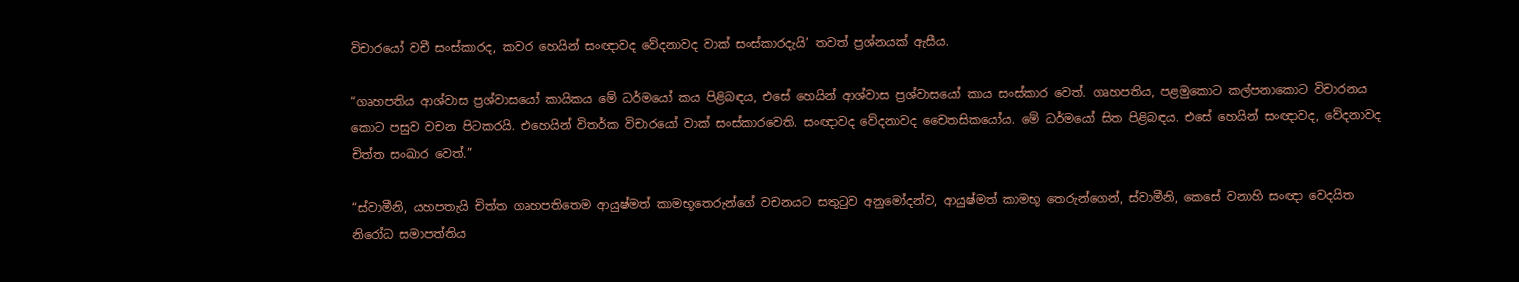විචාරයෝ වචී සංස්කාරද, කවර හෙයින් සංඥාවද වේදනාවද වාක් සංස්කාරදැයි’ තවත් ප්‍රශ්නයක් ඇසීය.

“ගෘහපතිය ආශ්වාස ප්‍රශ්වාසයෝ කායිකය මේ ධර්මයෝ කය පිළිබඳය, එසේ හෙයින් ආශ්වාස ප්‍රශ්වාසයෝ කාය සංස්කාර වෙත්. ගෘහපතිය, පළමුකොට කල්පනාකොට විචාරනය කොට පසුව වචන පිටකරයි. එහෙයින් විතර්ක විචාරයෝ වාක් සංස්කාරවෙති. සංඥාවද වේදනාවද චෛතසිකයෝය. මේ ධර්මයෝ සිත පිළිබඳය. එසේ හෙයින් සංඥාවද, වේදනාවද චිත්ත සංඛාර වෙත්.”

“ස්වාමීනි, යහපතැයි චිත්ත ගෘහපතිතෙම ආයුෂ්මත් කාමභූතෙරුන්ගේ වචනයට සතුටුව අනුමෝදන්ව, ආයුෂ්මත් කාමභූ තෙරුන්ගෙන්, ස්වාමීනි, කෙසේ වනාහි සංඥා වෙදයිත නිරෝධ සමාපත්තිය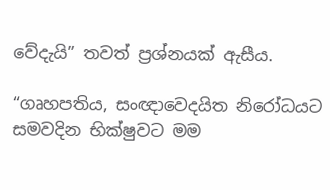වේදැයි” තවත් ප්‍රශ්නයක් ඇසීය.

“ගෘහපතිය, සංඥාවෙදයිත නිරෝධයට සමවදින භික්ෂුවට මම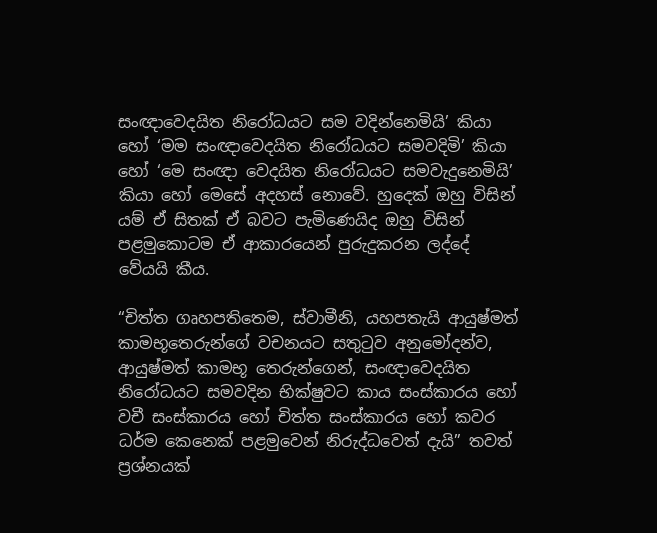සංඥාවෙදයිත නිරෝධයට සම වදින්නෙමියි’ කියා හෝ ‘මම සංඥාවෙදයිත නිරෝධයට සමවදිමි’ කියා හෝ ‘මෙ සංඥා වෙදයිත නිරෝධයට සමවැදුනෙමියි’ කියා හෝ මෙසේ අදහස් නොවේ. හුදෙක් ඔහු විසින් යම් ඒ සිතක් ඒ බවට පැමිණෙයිද ඔහු විසින් පළමුකොටම ඒ ආකාරයෙන් පුරුදුකරන ලද්දේ වේයයි කීය.

“චිත්ත ගෘහපතිතෙම, ස්වාමීනි, යහපතැයි ආයුෂ්මත් කාමභූතෙරුන්ගේ වචනයට සතුටුව අනුමෝදන්ව, ආයුෂ්මත් කාමභූ තෙරුන්ගෙන්, සංඥාවෙදයිත නිරෝධයට සමවදින භික්ෂුවට කාය සංස්කාරය හෝ වචී සංස්කාරය හෝ චිත්ත සංස්කාරය හෝ කවර ධර්ම කෙනෙක් පළමුවෙන් නිරුද්ධවෙත් දැයි” තවත් ප්‍රශ්නයක්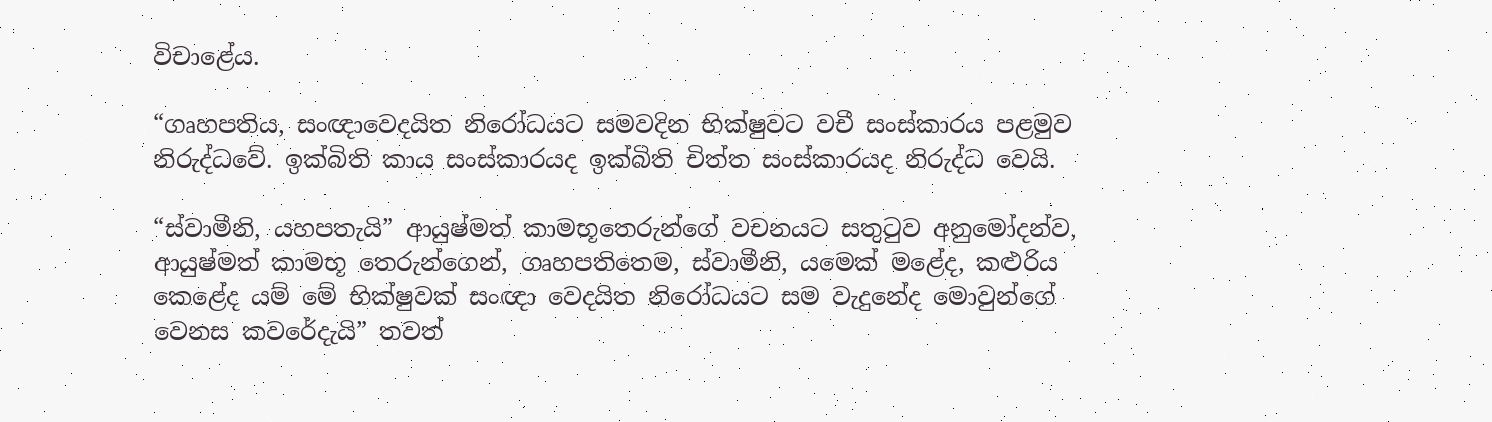විචාළේය.

“ගෘහපතිය, සංඥාවෙදයිත නිරෝධයට සමවදින භික්ෂුවට වචී සංස්කාරය පළමුව නිරුද්ධවේ. ඉක්බිති කාය සංස්කාරයද ඉක්බිති චිත්ත සංස්කාරයද නිරුද්ධ වෙයි.

“ස්වාමීනි, යහපතැයි” ආයුෂ්මත් කාමභූතෙරුන්ගේ වචනයට සතුටුව අනුමෝදන්ව, ආයුෂ්මත් කාමභූ තෙරුන්ගෙන්, ගෘහපතිතෙම, ස්වාමීනි, යමෙක් මළේද, කළුරිය කෙළේද යම් මේ භික්ෂුවක් සංඥා වෙදයිත නිරෝධයට සම වැදුනේද මොවුන්ගේ වෙනස කවරේදැයි” තවත්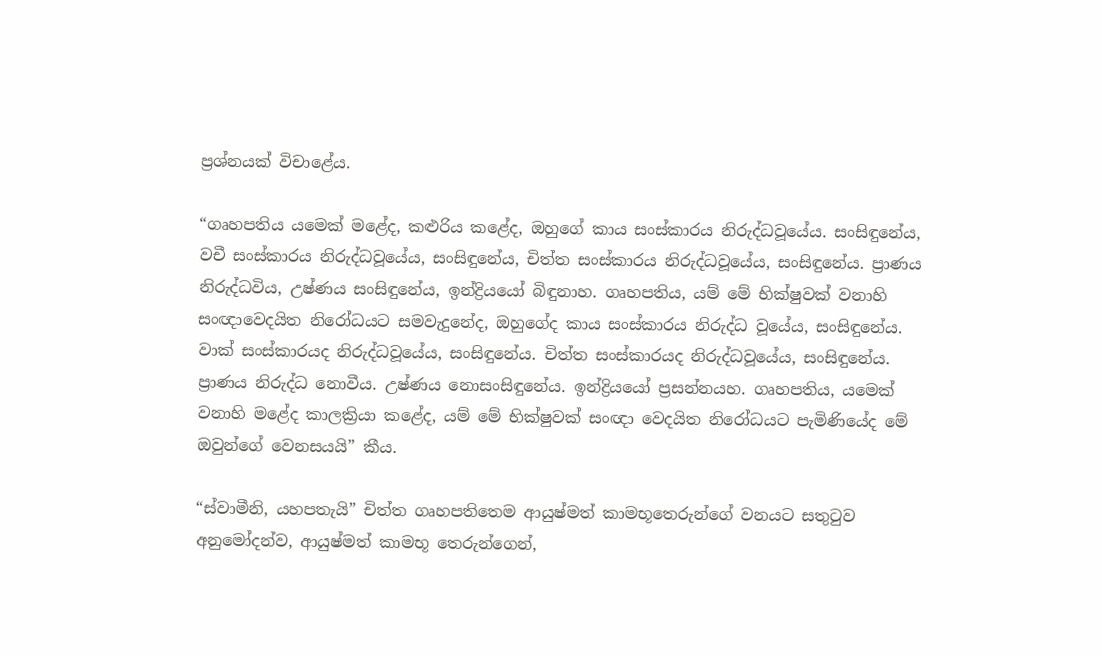ප්‍රශ්නයක් විචාළේය.

“ගෘහපතිය යමෙක් මළේද, කළුරිය කළේද, ඔහුගේ කාය සංස්කාරය නිරුද්ධවූයේය. සංසිඳුනේය, වචී සංස්කාරය නිරුද්ධවූයේය, සංසිඳුනේය, චිත්ත සංස්කාරය නිරුද්ධවූයේය, සංසිඳුනේය. ප්‍රාණය නිරුද්ධවිය, උෂ්ණය සංසිඳුනේය, ඉන්ද්‍රියයෝ බිඳුනාහ. ගෘහපතිය, යම් මේ භික්ෂුවක් වනාහි සංඥාවෙදයිත නිරෝධයට සමවැදුනේද, ඔහුගේද කාය සංස්කාරය නිරුද්ධ වූයේය, සංසිඳුනේය. වාක් සංස්කාරයද නිරුද්ධවූයේය, සංසිඳුනේය. චිත්ත සංස්කාරයද නිරුද්ධවූයේය, සංසිඳුනේය. ප්‍රාණය නිරුද්ධ නොවීය. උෂ්ණය නොසංසිඳුනේය. ඉන්ද්‍රියයෝ ප්‍රසන්නයහ. ගෘහපතිය, යමෙක් වනාහි මළේද කාලක්‍රියා කළේද, යම් මේ භික්ෂුවක් සංඥා වෙදයිත නිරෝධයට පැමිණියේද මේ ඔවුන්ගේ වෙනසයයි” කීය.

“ස්වාමීනි, යහපතැයි” චිත්ත ගෘහපතිතෙම ආයුෂ්මත් කාමභූතෙරුන්ගේ වනයට සතුටුව අනුමෝදන්ව, ආයුෂ්මත් කාමභූ තෙරුන්ගෙන්,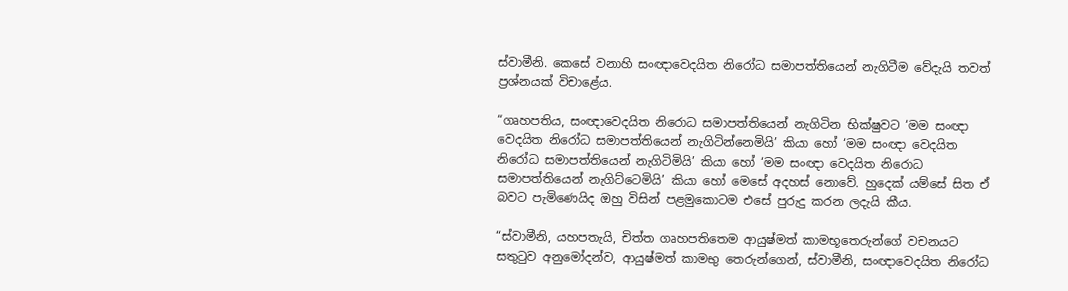ස්වාමීනි. කෙසේ වනාහි සංඥාවෙදයිත නිරෝධ සමාපත්තියෙන් නැගිටීම වේදැයි තවත් ප්‍රශ්නයක් විචාළේය.

“ගෘහපතිය, සංඥාවෙදයිත නිරොධ සමාපත්තියෙන් නැගිටින භික්ෂුවට ‘මම සංඥා වෙදයිත නිරෝධ සමාපත්තියෙන් නැගිටින්නෙමියි’ කියා හෝ ‘මම සංඥා වෙදයිත නිරෝධ සමාපත්තියෙන් නැගිටිමියි’ කියා හෝ ‘මම සංඥා වෙදයිත නිරොධ සමාපත්තියෙන් නැගිට්ටෙමියි’ කියා හෝ මෙසේ අදහස් නොවේ. හුදෙක් යම්සේ සිත ඒ බවට පැමිණෙයිද ඔහු විසින් පළමුකොටම එසේ පුරුදු කරන ලදැයි කීය.

“ස්වාමීනි, යහපතැයි, චිත්ත ගෘහපතිතෙම ආයුෂ්මත් කාමභූතෙරුන්ගේ වචනයට සතුටුව අනුමෝදන්ව, ආයුෂ්මත් කාමභු තෙරුන්ගෙන්, ස්වාමීනි, සංඥාවෙදයිත නිරෝධ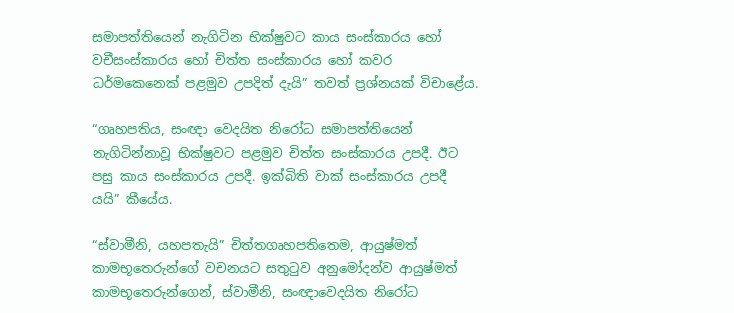සමාපත්තියෙන් නැගිටින භික්ෂුවට කාය සංස්කාරය හෝ වචීසංස්කාරය හෝ චිත්ත සංස්කාරය හෝ කවර ධර්මකෙනෙක් පළමුව උපදිත් දැයි” තවත් ප්‍රශ්නයක් විචාළේය.

“ගෘහපතිය, සංඥා වෙදයිත නිරෝධ සමාපත්තියෙන් නැගිටින්නාවූ භික්ෂුවට පළමුව චිත්ත සංස්කාරය උපදී. ඊට පසු කාය සංස්කාරය උපදී. ඉක්බිති වාක් සංස්කාරය උපදී යයි” කීයේය.

“ස්වාමීනි, යහපතැයි” චිත්තගෘහපතිතෙම, ආයුෂ්මත් කාමභූතෙරුන්ගේ වචනයට සතුටුව අනුමෝදන්ව ආයුෂ්මත් කාමභූතෙරුන්ගෙන්, ස්වාමීනි, සංඥාවෙදයිත නිරෝධ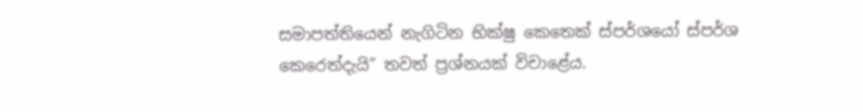සමාපත්තියෙන් නැගිටින භික්ෂු කෙතෙක් ස්පර්ශයෝ ස්පර්ශ කෙරෙත්දැයි” තවත් ප්‍රශ්නයක් විචාළේය.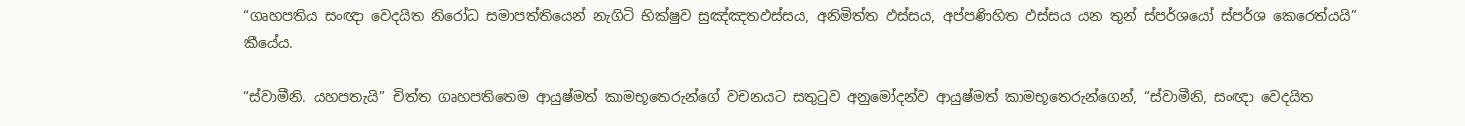“ගෘහපතිය සංඥා වෙදයිත නිරෝධ සමාපත්තියෙන් නැගිටි භික්ෂුව සුඤ්ඤතඵස්සය, අනිමිත්ත ඵස්සය, අප්පණිහිත ඵස්සය යන තුන් ස්පර්ශයෝ ස්පර්ශ කෙරෙත්යයි” කීයේය.

“ස්වාමීනි. යහපතැයි” චිත්ත ගෘහපතිතෙම ආයුෂ්මත් කාමභූතෙරුන්ගේ වචනයට සතුටුව අනුමෝදන්ව ආයුෂ්මත් කාමභූතෙරුන්ගෙන්, “ස්වාමීනි, සංඥා වෙදයිත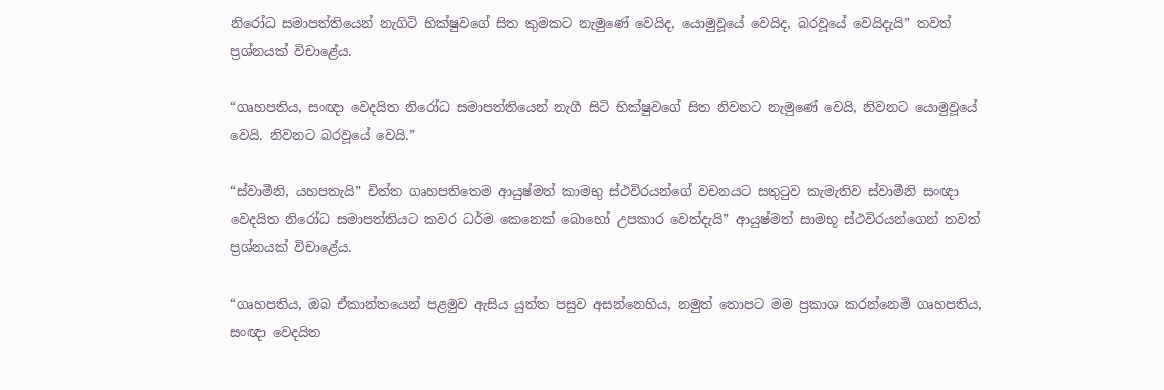නිරෝධ සමාපත්තියෙන් නැගිටි භික්ෂුවගේ සිත කුමකට නැමුණේ වෙයිද, යොමුවූයේ වෙයිද, බරවූයේ වෙයිදැයි” තවත් ප්‍රශ්නයක් විචාළේය.

“ගෘහපතිය, සංඥා වෙදයිත නිරෝධ සමාපත්තියෙන් නැගී සිටි භික්ෂුවගේ සිත නිවනට නැමුණේ වෙයි, නිවනට යොමුවූයේ වෙයි. නිවනට බරවූයේ වෙයි.”

“ස්වාමීනි, යහපතැයි” චිත්ත ගෘහපතිතෙම ආයුෂ්මත් කාමභු ස්ථවිරයන්ගේ වචනයට සතුටුව කැමැතිව ස්වාමීනි සංඥා වෙදයිත නිරෝධ සමාපත්තියට කවර ධර්ම කෙනෙක් බොහෝ උපකාර වෙත්දැයි” ආයුෂ්මත් සාමභූ ස්ථවිරයන්ගෙන් තවත් ප්‍රශ්නයක් විචාළේය.

“ගෘහපතිය, ඔබ ඒකාන්තයෙන් පළමුව ඇසිය යුත්ත පසුව අසන්නෙහිය, නමුත් තොපට මම ප්‍රකාශ කරන්නෙමි ගෘහපතිය, සංඥා වෙදයිත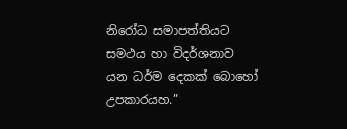නිරෝධ සමාපත්තියට සමථය හා විදර්ශනාව යන ධර්ම දෙකක් බොහෝ උපකාරයහ.”